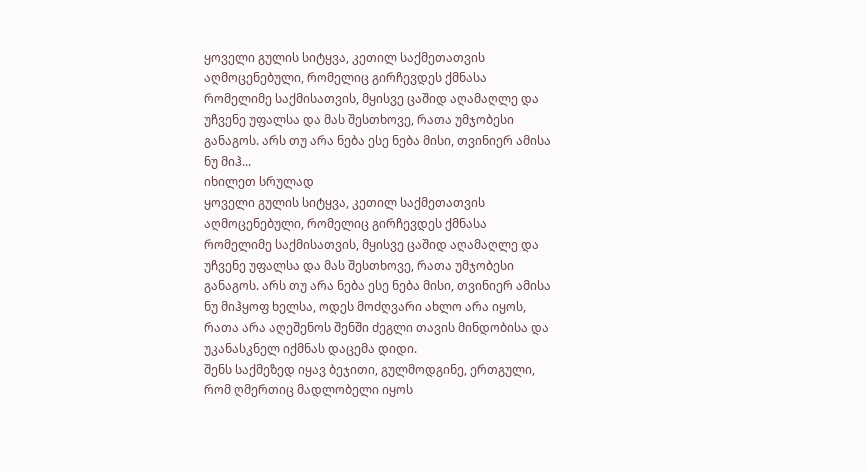ყოველი გულის სიტყვა, კეთილ საქმეთათვის აღმოცენებული, რომელიც გირჩევდეს ქმნასა რომელიმე საქმისათვის, მყისვე ცაშიდ აღამაღლე და უჩვენე უფალსა და მას შესთხოვე, რათა უმჯობესი განაგოს. არს თუ არა ნება ესე ნება მისი, თვინიერ ამისა ნუ მიჰ...
იხილეთ სრულად
ყოველი გულის სიტყვა, კეთილ საქმეთათვის აღმოცენებული, რომელიც გირჩევდეს ქმნასა რომელიმე საქმისათვის, მყისვე ცაშიდ აღამაღლე და უჩვენე უფალსა და მას შესთხოვე, რათა უმჯობესი განაგოს. არს თუ არა ნება ესე ნება მისი, თვინიერ ამისა ნუ მიჰყოფ ხელსა, ოდეს მოძღვარი ახლო არა იყოს, რათა არა აღეშენოს შენში ძეგლი თავის მინდობისა და უკანასკნელ იქმნას დაცემა დიდი.
შენს საქმეზედ იყავ ბეჯითი, გულმოდგინე, ერთგული, რომ ღმერთიც მადლობელი იყოს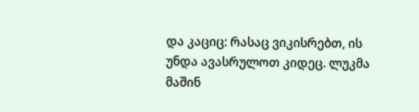და კაციც: რასაც ვიკისრებთ, ის უნდა ავასრულოთ კიდეც. ლუკმა მაშინ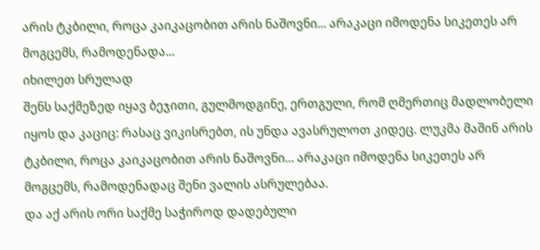არის ტკბილი, როცა კაიკაცობით არის ნაშოვნი... არაკაცი იმოდენა სიკეთეს არ მოგცემს, რამოდენადა...
იხილეთ სრულად
შენს საქმეზედ იყავ ბეჯითი, გულმოდგინე, ერთგული, რომ ღმერთიც მადლობელი იყოს და კაციც: რასაც ვიკისრებთ, ის უნდა ავასრულოთ კიდეც. ლუკმა მაშინ არის ტკბილი, როცა კაიკაცობით არის ნაშოვნი... არაკაცი იმოდენა სიკეთეს არ მოგცემს, რამოდენადაც შენი ვალის ასრულებაა.
და აქ არის ორი საქმე საჭიროდ დადებული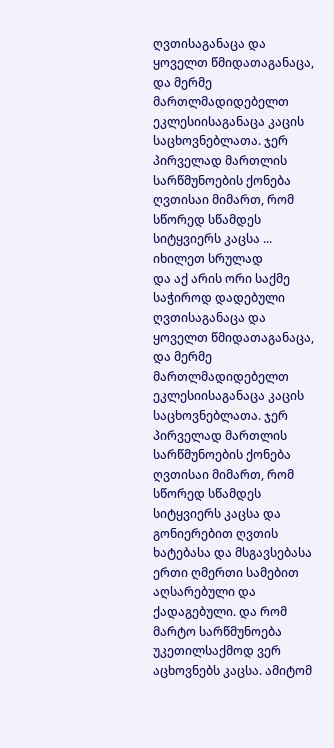ღვთისაგანაცა და ყოველთ წმიდათაგანაცა, და მერმე მართლმადიდებელთ ეკლესიისაგანაცა კაცის საცხოვნებლათა. ჯერ პირველად მართლის სარწმუნოების ქონება ღვთისაი მიმართ, რომ სწორედ სწამდეს სიტყვიერს კაცსა ...
იხილეთ სრულად
და აქ არის ორი საქმე საჭიროდ დადებული ღვთისაგანაცა და ყოველთ წმიდათაგანაცა, და მერმე მართლმადიდებელთ ეკლესიისაგანაცა კაცის საცხოვნებლათა. ჯერ პირველად მართლის სარწმუნოების ქონება ღვთისაი მიმართ, რომ სწორედ სწამდეს სიტყვიერს კაცსა და გონიერებით ღვთის ხატებასა და მსგავსებასა ერთი ღმერთი სამებით აღსარებული და ქადაგებული. და რომ მარტო სარწმუნოება უკეთილსაქმოდ ვერ აცხოვნებს კაცსა. ამიტომ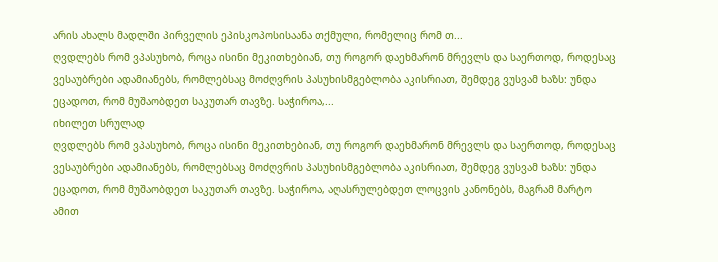არის ახალს მადლში პირველის ეპისკოპოსისაანა თქმული, რომელიც რომ თ...
ღვდლებს რომ ვპასუხობ, როცა ისინი მეკითხებიან, თუ როგორ დაეხმარონ მრევლს და საერთოდ, როდესაც ვესაუბრები ადამიანებს, რომლებსაც მოძღვრის პასუხისმგებლობა აკისრიათ, შემდეგ ვუსვამ ხაზს: უნდა ეცადოთ, რომ მუშაობდეთ საკუთარ თავზე. საჭიროა,...
იხილეთ სრულად
ღვდლებს რომ ვპასუხობ, როცა ისინი მეკითხებიან, თუ როგორ დაეხმარონ მრევლს და საერთოდ, როდესაც ვესაუბრები ადამიანებს, რომლებსაც მოძღვრის პასუხისმგებლობა აკისრიათ, შემდეგ ვუსვამ ხაზს: უნდა ეცადოთ, რომ მუშაობდეთ საკუთარ თავზე. საჭიროა, აღასრულებდეთ ლოცვის კანონებს, მაგრამ მარტო ამით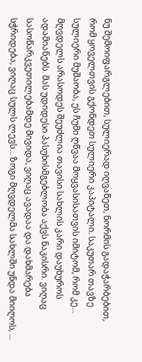ნუ შემოიფარგლებით, სულიერად იღვაწეთ, ნორმის გადაჭარბებით, რომ ყოველთვის გქონდეთ სულიერი კაპიტალი. საკუთარ თავზე სულიერი მუშაობა, ეს ჩუმი ღწვაა მოყვასისათვის იმიტომ, რომ კე...
მღვდელს არასოდეს შეუძლია თავისი სახლის კარი დაუხუროს ადამიანებს. მას უდიდესი პასუხისმგებლობა აქვს ნაკისრი. ვიღაც სასოწარკვეთილებამდე მივიდა, ვიღაც ავადაა და დახმარება სჭრიდება, ვიღაც სულს ლევს... ზოგი მღვდელმა სახლში უნდა მიიღოს, ...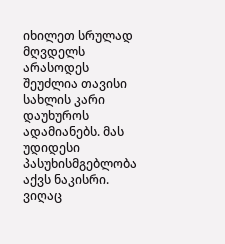იხილეთ სრულად
მღვდელს არასოდეს შეუძლია თავისი სახლის კარი დაუხუროს ადამიანებს. მას უდიდესი პასუხისმგებლობა აქვს ნაკისრი. ვიღაც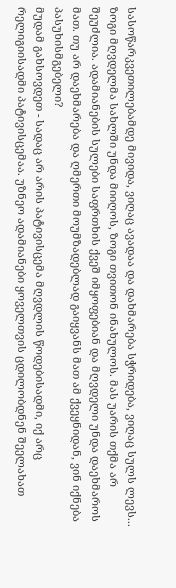სასოწარკვეთილებამდე მივიდა, ვიღაც ავადაა და დახმარება სჭრიდება, ვიღაც სულს ლევს... ზოგი მღვდელმა სახლში უნდა მიიღოს, ზოგი თვითონ ინახულოს. მას უარის თქმა არ შეუძლია. ადამიანების სულები საფრთხის ქვეშ იმყოფებიან და მღვდელი უნდა დაეხმაროს მათ. თუ არ დაეხმარება და ღმერთი მოუმზადებლად გაიყვანს მათ ამ ქვეყნიდან, ვინ იქნება პასუხისმგებელი?
მუდამ გახსოვდეთ - სადაც არ არის პატივისცემა მღვდლის წოდებისადმი, იქ არც რელიგიისადმი პატივისცემაა. უზნეო ადამიანები ყოველთვის ცდილობდნენ შეელახათ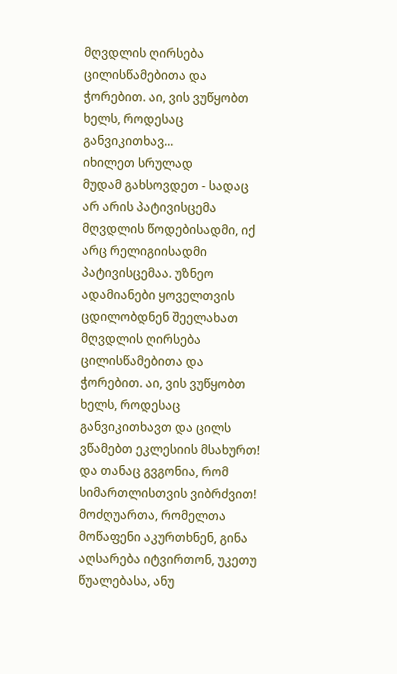მღვდლის ღირსება ცილისწამებითა და ჭორებით. აი, ვის ვუწყობთ ხელს, როდესაც განვიკითხავ...
იხილეთ სრულად
მუდამ გახსოვდეთ - სადაც არ არის პატივისცემა მღვდლის წოდებისადმი, იქ არც რელიგიისადმი პატივისცემაა. უზნეო ადამიანები ყოველთვის ცდილობდნენ შეელახათ მღვდლის ღირსება ცილისწამებითა და ჭორებით. აი, ვის ვუწყობთ ხელს, როდესაც განვიკითხავთ და ცილს ვწამებთ ეკლესიის მსახურთ! და თანაც გვგონია, რომ სიმართლისთვის ვიბრძვით!
მოძღუართა, რომელთა მოწაფენი აკურთხნენ, გინა აღსარება იტვირთონ, უკეთუ წუალებასა, ანუ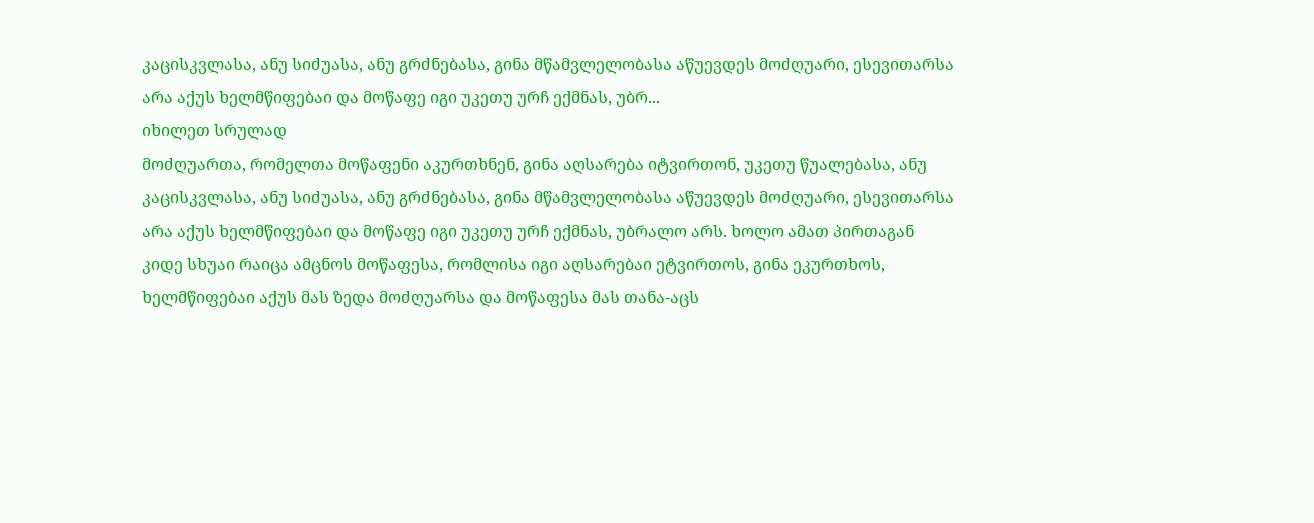კაცისკვლასა, ანუ სიძუასა, ანუ გრძნებასა, გინა მწამვლელობასა აწუევდეს მოძღუარი, ესევითარსა არა აქუს ხელმწიფებაი და მოწაფე იგი უკეთუ ურჩ ექმნას, უბრ...
იხილეთ სრულად
მოძღუართა, რომელთა მოწაფენი აკურთხნენ, გინა აღსარება იტვირთონ, უკეთუ წუალებასა, ანუ კაცისკვლასა, ანუ სიძუასა, ანუ გრძნებასა, გინა მწამვლელობასა აწუევდეს მოძღუარი, ესევითარსა არა აქუს ხელმწიფებაი და მოწაფე იგი უკეთუ ურჩ ექმნას, უბრალო არს. ხოლო ამათ პირთაგან კიდე სხუაი რაიცა ამცნოს მოწაფესა, რომლისა იგი აღსარებაი ეტვირთოს, გინა ეკურთხოს, ხელმწიფებაი აქუს მას ზედა მოძღუარსა და მოწაფესა მას თანა-აცს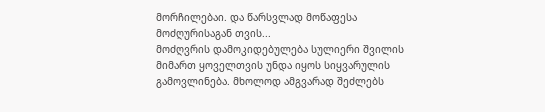მორჩილებაი. და წარსვლად მოწაფესა მოძღურისაგან თვის...
მოძღვრის დამოკიდებულება სულიერი შვილის მიმართ ყოველთვის უნდა იყოს სიყვარულის გამოვლინება. მხოლოდ ამგვარად შეძლებს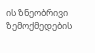ის ზნეობრივი ზემოქმედების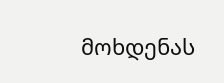მოხდენას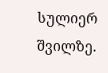სულიერ შვილზე.